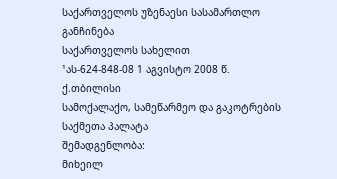საქართველოს უზენაესი სასამართლო
განჩინება
საქართველოს სახელით
¹ას-624-848-08 1 აგვისტო 2008 წ.
ქ.თბილისი
სამოქალაქო, სამეწარმეო და გაკოტრების
საქმეთა პალატა
შემადგენლობა:
მიხეილ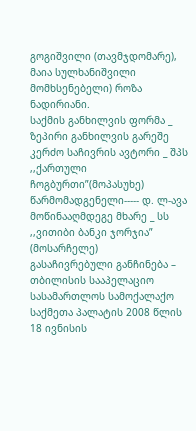გოგიშვილი (თავმჯდომარე),
მაია სულხანიშვილი მომხსენებელი) როზა ნადირიანი.
საქმის განხილვის ფორმა _ ზეპირი განხილვის გარეშე
კერძო საჩივრის ავტორი _ შპს ,,ქართული ჩოგბურთი”(მოპასუხე)
წარმომადგენელი----- დ. ლ-ავა
მოწინააღმდეგე მხარე _ სს ,,ვითიბი ბანკი ჯორჯია” (მოსარჩელე)
გასაჩივრებული განჩინება – თბილისის სააპელაციო სასამართლოს სამოქალაქო საქმეთა პალატის 2008 წლის 18 ივნისის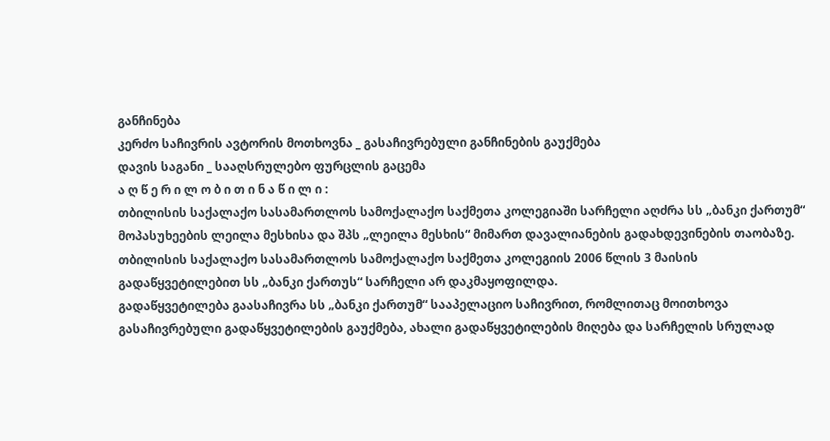განჩინება
კერძო საჩივრის ავტორის მოთხოვნა _ გასაჩივრებული განჩინების გაუქმება
დავის საგანი _ სააღსრულებო ფურცლის გაცემა
ა ღ წ ე რ ი ლ ო ბ ი თ ი ნ ა წ ი ლ ი :
თბილისის საქალაქო სასამართლოს სამოქალაქო საქმეთა კოლეგიაში სარჩელი აღძრა სს „ბანკი ქართუმ“ მოპასუხეების ლეილა მესხისა და შპს „ლეილა მესხის“ მიმართ დავალიანების გადახდევინების თაობაზე.
თბილისის საქალაქო სასამართლოს სამოქალაქო საქმეთა კოლეგიის 2006 წლის 3 მაისის გადაწყვეტილებით სს „ბანკი ქართუს“ სარჩელი არ დაკმაყოფილდა.
გადაწყვეტილება გაასაჩივრა სს „ბანკი ქართუმ“ სააპელაციო საჩივრით, რომლითაც მოითხოვა გასაჩივრებული გადაწყვეტილების გაუქმება, ახალი გადაწყვეტილების მიღება და სარჩელის სრულად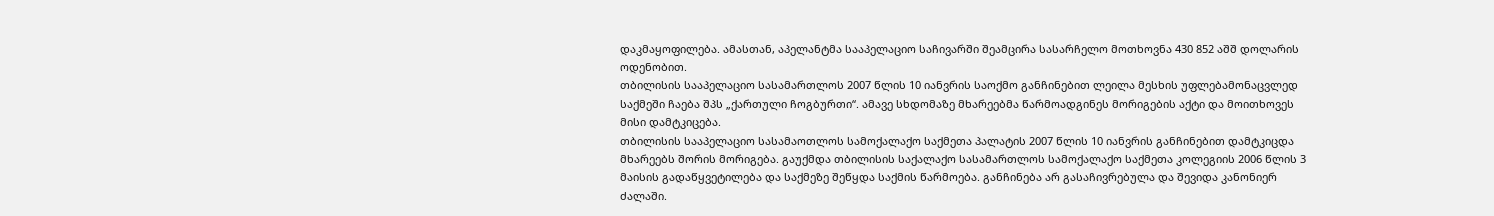დაკმაყოფილება. ამასთან, აპელანტმა სააპელაციო საჩივარში შეამცირა სასარჩელო მოთხოვნა 430 852 აშშ დოლარის ოდენობით.
თბილისის სააპელაციო სასამართლოს 2007 წლის 10 იანვრის საოქმო განჩინებით ლეილა მესხის უფლებამონაცვლედ საქმეში ჩაება შპს „ქართული ჩოგბურთი“. ამავე სხდომაზე მხარეებმა წარმოადგინეს მორიგების აქტი და მოითხოვეს მისი დამტკიცება.
თბილისის სააპელაციო სასამაოთლოს სამოქალაქო საქმეთა პალატის 2007 წლის 10 იანვრის განჩინებით დამტკიცდა მხარეებს შორის მორიგება. გაუქმდა თბილისის საქალაქო სასამართლოს სამოქალაქო საქმეთა კოლეგიის 2006 წლის 3 მაისის გადაწყვეტილება და საქმეზე შეწყდა საქმის წარმოება. განჩინება არ გასაჩივრებულა და შევიდა კანონიერ ძალაში.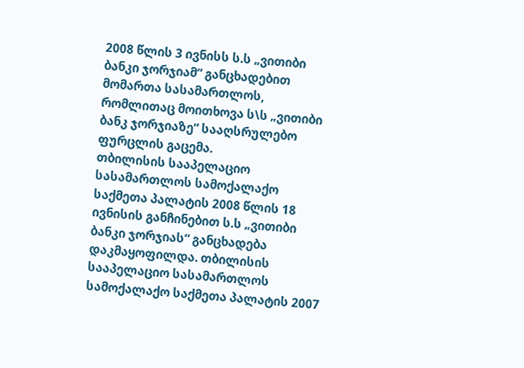2008 წლის 3 ივნისს ს.ს „ვითიბი ბანკი ჯორჯიამ“ განცხადებით მომართა სასამართლოს, რომლითაც მოითხოვა ს\ს „ვითიბი ბანკ ჯორჯიაზე“ სააღსრულებო ფურცლის გაცემა.
თბილისის სააპელაციო სასამართლოს სამოქალაქო საქმეთა პალატის 2008 წლის 18 ივნისის განჩინებით ს.ს „ვითიბი ბანკი ჯორჯიას“ განცხადება დაკმაყოფილდა. თბილისის სააპელაციო სასამართლოს სამოქალაქო საქმეთა პალატის 2007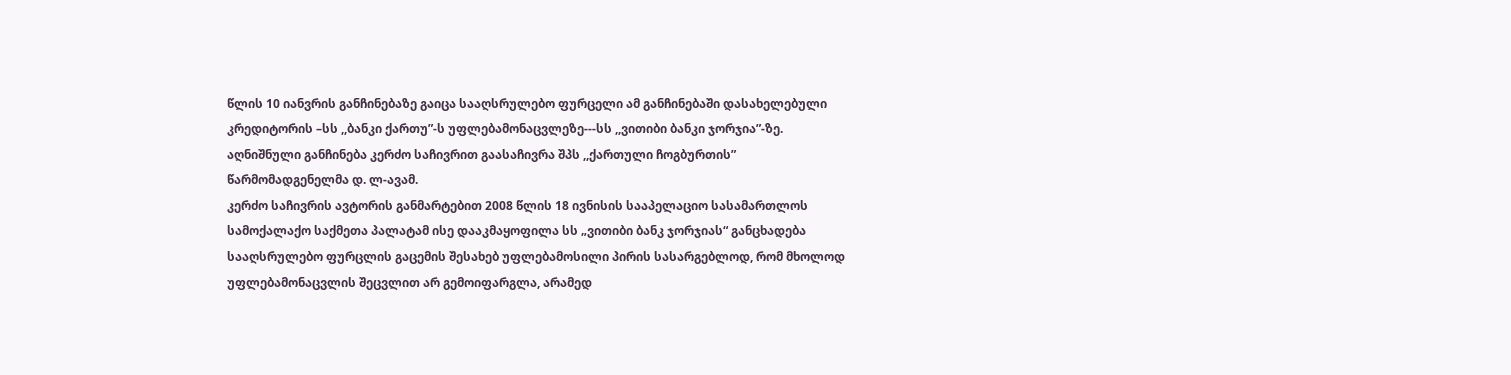წლის 10 იანვრის განჩინებაზე გაიცა სააღსრულებო ფურცელი ამ განჩინებაში დასახელებული კრედიტორის –სს ,,ბანკი ქართუ”-ს უფლებამონაცვლეზე---სს ,,ვითიბი ბანკი ჯორჯია”-ზე.
აღნიშნული განჩინება კერძო საჩივრით გაასაჩივრა შპს ,,ქართული ჩოგბურთის” წარმომადგენელმა დ. ლ-ავამ.
კერძო საჩივრის ავტორის განმარტებით 2008 წლის 18 ივნისის სააპელაციო სასამართლოს სამოქალაქო საქმეთა პალატამ ისე დააკმაყოფილა სს „ვითიბი ბანკ ჯორჯიას“ განცხადება სააღსრულებო ფურცლის გაცემის შესახებ უფლებამოსილი პირის სასარგებლოდ, რომ მხოლოდ უფლებამონაცვლის შეცვლით არ გემოიფარგლა, არამედ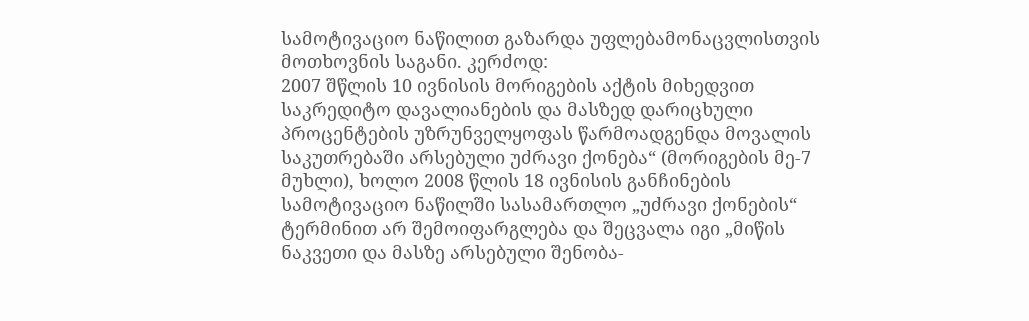სამოტივაციო ნაწილით გაზარდა უფლებამონაცვლისთვის მოთხოვნის საგანი. კერძოდ:
2007 შწლის 10 ივნისის მორიგების აქტის მიხედვით საკრედიტო დავალიანების და მასზედ დარიცხული პროცენტების უზრუნველყოფას წარმოადგენდა მოვალის საკუთრებაში არსებული უძრავი ქონება“ (მორიგების მე-7 მუხლი), ხოლო 2008 წლის 18 ივნისის განჩინების სამოტივაციო ნაწილში სასამართლო „უძრავი ქონების“ ტერმინით არ შემოიფარგლება და შეცვალა იგი „მიწის ნაკვეთი და მასზე არსებული შენობა-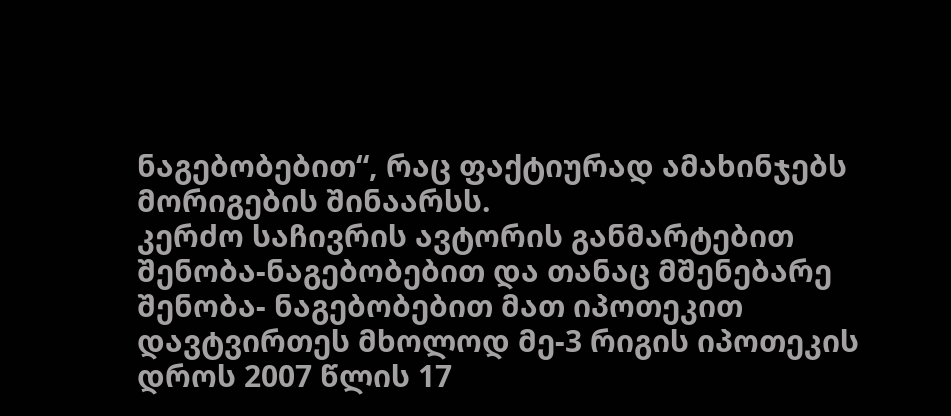ნაგებობებით“, რაც ფაქტიურად ამახინჯებს მორიგების შინაარსს.
კერძო საჩივრის ავტორის განმარტებით შენობა-ნაგებობებით და თანაც მშენებარე შენობა- ნაგებობებით მათ იპოთეკით დავტვირთეს მხოლოდ მე-3 რიგის იპოთეკის დროს 2007 წლის 17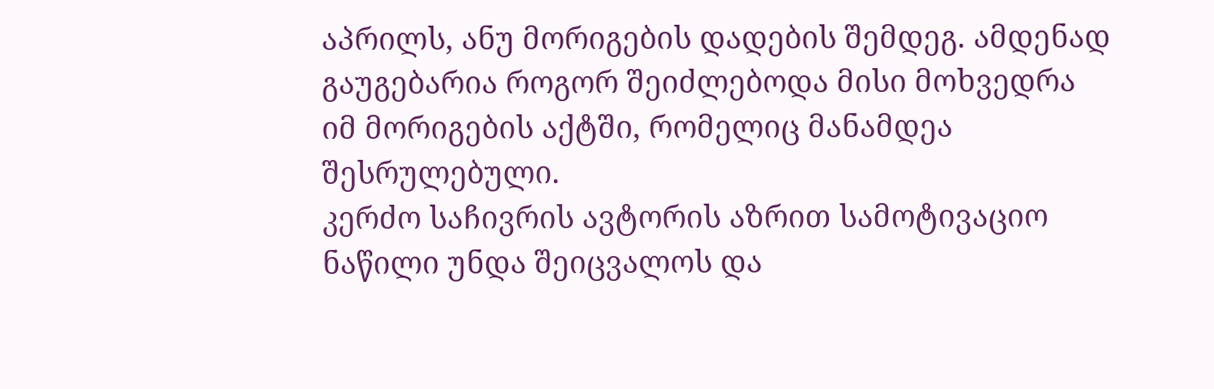აპრილს, ანუ მორიგების დადების შემდეგ. ამდენად გაუგებარია როგორ შეიძლებოდა მისი მოხვედრა იმ მორიგების აქტში, რომელიც მანამდეა შესრულებული.
კერძო საჩივრის ავტორის აზრით სამოტივაციო ნაწილი უნდა შეიცვალოს და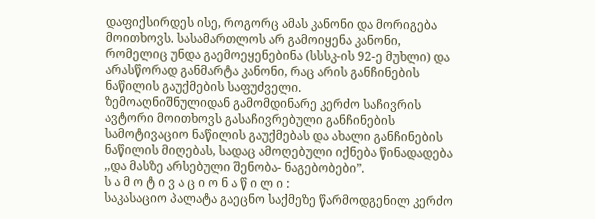დაფიქსირდეს ისე, როგორც ამას კანონი და მორიგება მოითხოვს. სასამართლოს არ გამოიყენა კანონი, რომელიც უნდა გაემოეყენებინა (სსსკ-ის 92-ე მუხლი) და არასწორად განმარტა კანონი, რაც არის განჩინების ნაწილის გაუქმების საფუძველი.
ზემოაღნიშნულიდან გამომდინარე კერძო საჩივრის ავტორი მოითხოვს გასაჩივრებული განჩინების სამოტივაციო ნაწილის გაუქმებას და ახალი განჩინების ნაწილის მიღებას, სადაც ამოღებული იქნება წინადადება ,,და მასზე არსებული შენობა- ნაგებობები”.
ს ა მ ო ტ ი ვ ა ც ი ო ნ ა წ ი ლ ი :
საკასაციო პალატა გაეცნო საქმეზე წარმოდგენილ კერძო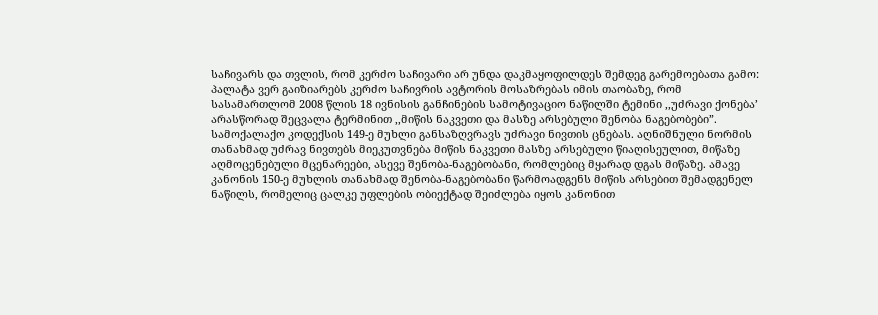საჩივარს და თვლის, რომ კერძო საჩივარი არ უნდა დაკმაყოფილდეს შემდეგ გარემოებათა გამო:
პალატა ვერ გაიზიარებს კერძო საჩივრის ავტორის მოსაზრებას იმის თაობაზე, რომ სასამართლომ 2008 წლის 18 ივნისის განჩინების სამოტივაციო ნაწილში ტემინი ,,უძრავი ქონება’ არასწორად შეცვალა ტერმინით ,,მიწის ნაკვეთი და მასზე არსებული შენობა ნაგებობები”. სამოქალაქო კოდექსის 149-ე მუხლი განსაზღვრავს უძრავი ნივთის ცნებას. აღნიშნული ნორმის თანახმად უძრავ ნივთებს მიეკუთვნება მიწის ნაკვეთი მასზე არსებული წიაღისეულით, მიწაზე აღმოცენებული მცენარეები, ასევე შენობა-ნაგებობანი, რომლებიც მყარად დგას მიწაზე. ამავე კანონის 150-ე მუხლის თანახმად შენობა-ნაგებობანი წარმოადგენს მიწის არსებით შემადგენელ ნაწილს, რომელიც ცალკე უფლების ობიექტად შეიძლება იყოს კანონით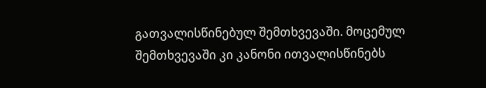გათვალისწინებულ შემთხვევაში. მოცემულ შემთხვევაში კი კანონი ითვალისწინებს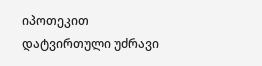იპოთეკით დატვირთული უძრავი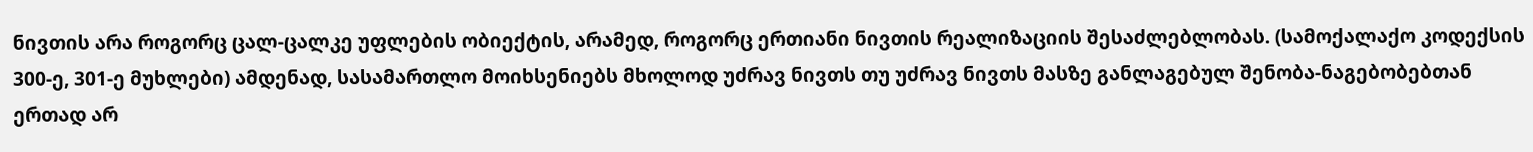ნივთის არა როგორც ცალ-ცალკე უფლების ობიექტის, არამედ, როგორც ერთიანი ნივთის რეალიზაციის შესაძლებლობას. (სამოქალაქო კოდექსის 300-ე, 301-ე მუხლები) ამდენად, სასამართლო მოიხსენიებს მხოლოდ უძრავ ნივთს თუ უძრავ ნივთს მასზე განლაგებულ შენობა-ნაგებობებთან ერთად არ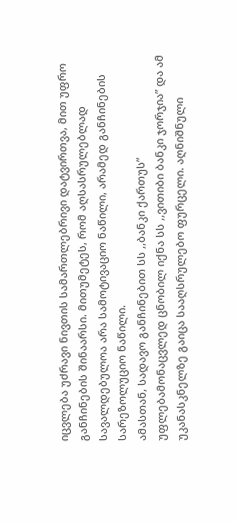იცვლება უძრავი ნივთის სამართლებრივი დატვირთვა, მით უფრო განჩინების შინაარსი. მითუმეტეს, რომ აღსასრულებლად სავალდებულოა არა სამოტივაციო ნაწილი, არამედ განჩინების სარეზოლუციო ნაწილი.
ამასთან, სადავო განჩინებით სს ,,ბანკი ქართუს” უფლებამონაცვლედ ცნობილ იქნა სს ,,ვითიბი ბანკი ჯორჯია” და ამ უკანასკნელზე გაიცა სააღსრულებო ფურცელი. აღნიშნული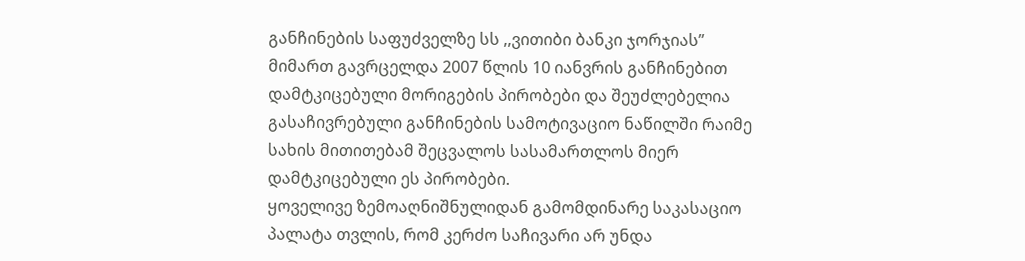განჩინების საფუძველზე სს ,,ვითიბი ბანკი ჯორჯიას” მიმართ გავრცელდა 2007 წლის 10 იანვრის განჩინებით დამტკიცებული მორიგების პირობები და შეუძლებელია გასაჩივრებული განჩინების სამოტივაციო ნაწილში რაიმე სახის მითითებამ შეცვალოს სასამართლოს მიერ დამტკიცებული ეს პირობები.
ყოველივე ზემოაღნიშნულიდან გამომდინარე საკასაციო პალატა თვლის, რომ კერძო საჩივარი არ უნდა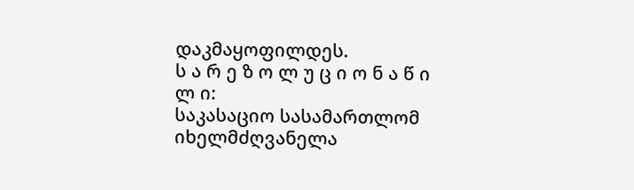დაკმაყოფილდეს.
ს ა რ ე ზ ო ლ უ ც ი ო ნ ა წ ი ლ ი:
საკასაციო სასამართლომ იხელმძღვანელა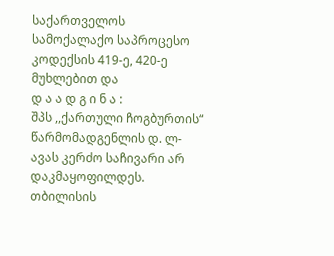საქართველოს სამოქალაქო საპროცესო კოდექსის 419-ე, 420-ე მუხლებით და
დ ა ა დ გ ი ნ ა :
შპს ,,ქართული ჩოგბურთის“ წარმომადგენლის დ. ლ-ავას კერძო საჩივარი არ დაკმაყოფილდეს.
თბილისის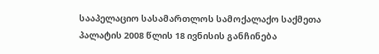სააპელაციო სასამართლოს სამოქალაქო საქმეთა პალატის 2008 წლის 18 ივნისის განჩინება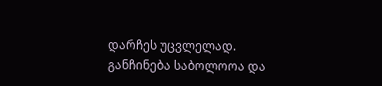დარჩეს უცვლელად.
განჩინება საბოლოოა და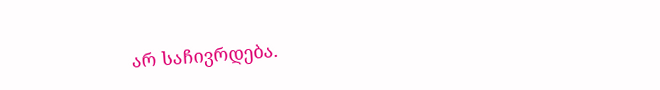არ საჩივრდება.